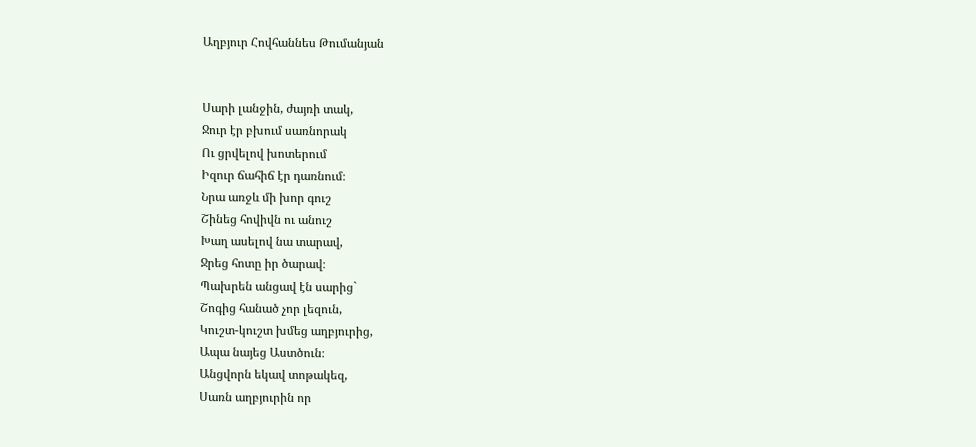Աղբյուր Հովհաննես Թումանյան


Սարի լանջին, ժայռի տակ,
Ջուր էր բխում սառնորակ
Ու ցրվելով խոտերում
Իզուր ճահիճ էր դառնում։
Նրա առջև մի խոր գուշ
Շինեց հովիվն ու անուշ
Խաղ ասելով նա տարավ,
Ջրեց հոտը իր ծարավ։
Պախրեն անցավ էն սարից`
Շոգից հանած չոր լեզուն,
Կուշտ-կուշտ խմեց աղբյուրից,
Ապա նայեց Աստծուն։
Անցվորն եկավ տոթակեզ,
Սառն աղբյուրին որ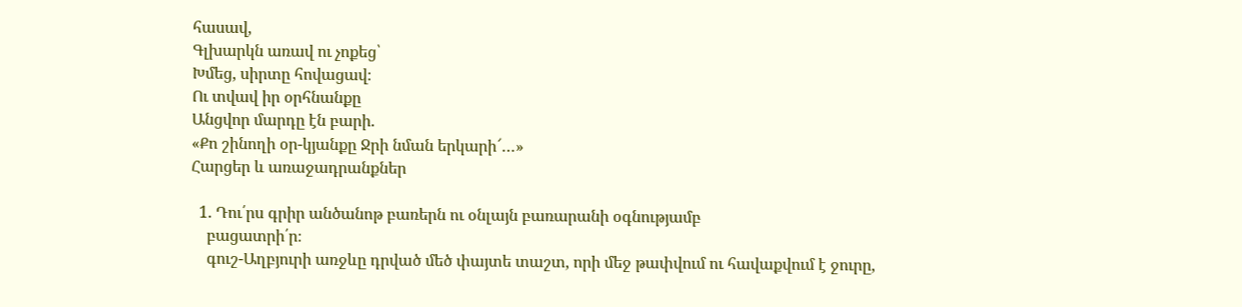հասավ,
Գլխարկն առավ ու չոքեց՝
Խմեց, սիրտը հովացավ։
Ու տվավ իր օրհնանքը
Անցվոր մարդը էն բարի.
«Քո շինողի օր-կյանքը Ջրի նման երկարի՜…»
Հարցեր և առաջադրանքներ

  1. Դու՛րս գրիր անծանոթ բառերն ու օնլայն բառարանի օգնությամբ
    բացատրի՛ր։
    գուշ-Աղբյուրի առջևը դրված մեծ փայտե տաշտ, որի մեջ թափվում ու հավաքվում է ջուրը,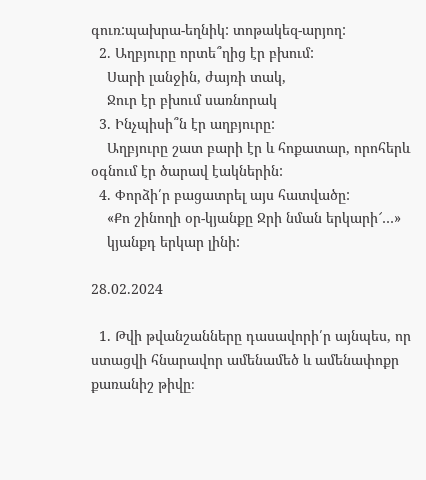գուռ:պախրա-եղնիկ: տոթակեզ-արյող:
  2. Աղբյուրը որտե՞ղից էր բխում:
    Սարի լանջին, ժայռի տակ,
    Ջուր էր բխում սառնորակ
  3. Ինչպիսի՞ն էր աղբյուրը:
    Աղբյուրը շատ բարի էր և հոքատար, որոհերև օգնում էր ծարավ էակներին:
  4. Փորձի՛ր բացատրել այս հատվածը:
    «Քո շինողի օր-կյանքը Ջրի նման երկարի՜…»
    կյանքդ երկար լինի:

28.02.2024

  1. Թվի թվանշանները դասավորի՛ր այնպես, որ ստացվի հնարավոր ամենամեծ և ամենափոքր քառանիշ թիվը։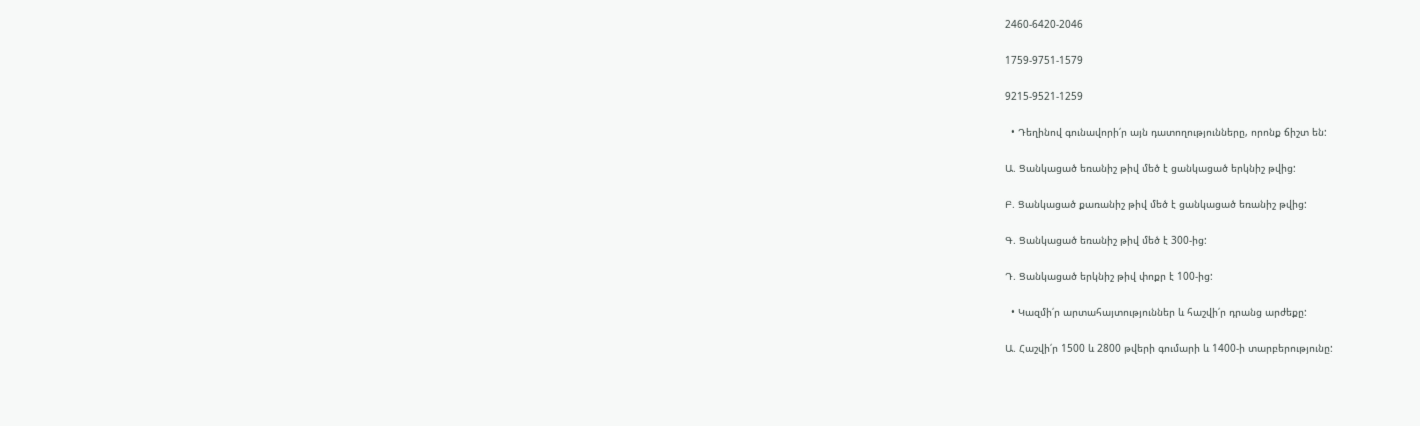2460-6420-2046

1759-9751-1579

9215-9521-1259

  • Դեղինով գունավորի՛ր այն դատողությունները, որոնք ճիշտ են:

Ա. Ցանկացած եռանիշ թիվ մեծ է ցանկացած երկնիշ թվից:

Բ. Ցանկացած քառանիշ թիվ մեծ է ցանկացած եռանիշ թվից:

Գ. Ցանկացած եռանիշ թիվ մեծ է 300-ից:

Դ. Ցանկացած երկնիշ թիվ փոքր է 100-ից:

  • Կազմի՛ր արտահայտություններ և հաշվի՛ր դրանց արժեքը:

Ա. Հաշվի՛ր 1500 և 2800 թվերի գումարի և 1400-ի տարբերությունը: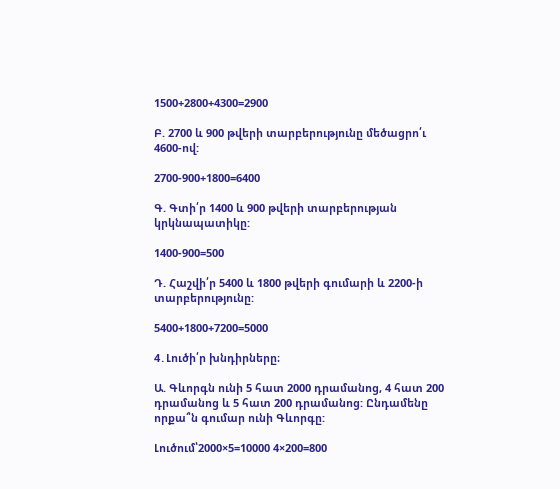1500+2800+4300=2900

Բ. 2700 և 900 թվերի տարբերությունը մեծացրո՛ւ 4600-ով:

2700-900+1800=6400

Գ. Գտի՛ր 1400 և 900 թվերի տարբերության կրկնապատիկը:

1400-900=500

Դ. Հաշվի՛ր 5400 և 1800 թվերի գումարի և 2200-ի տարբերությունը:

5400+1800+7200=5000

4․Լուծի՛ր խնդիրները։

Ա. Գևորգն ունի 5 հատ 2000 դրամանոց, 4 հատ 200 դրամանոց և 5 հատ 200 դրամանոց: Ընդամենը որքա՞ն գումար ունի Գևորգը:

Լուծում՝2000×5=10000 4×200=800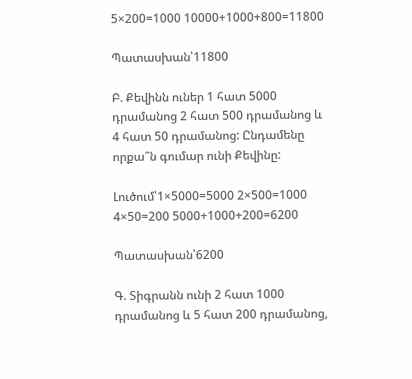5×200=1000 10000+1000+800=11800

Պատասխան՝11800

Բ. Քեվինն ուներ 1 հատ 5000 դրամանոց 2 հատ 500 դրամանոց և 4 հատ 50 դրամանոց: Ընդամենը որքա՞ն գումար ունի Քեվինը:

Լուծում՝1×5000=5000 2×500=1000 4×50=200 5000+1000+200=6200

Պատասխան՝6200

Գ. Տիգրանն ունի 2 հատ 1000 դրամանոց և 5 հատ 200 դրամանոց,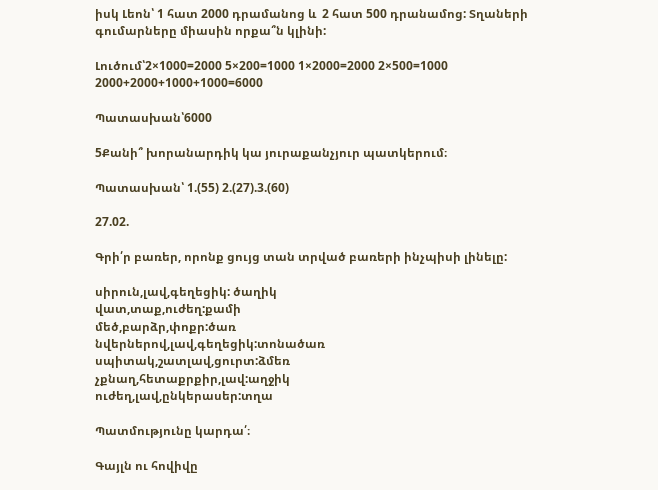իսկ Լեոն՝ 1 հատ 2000 դրամանոց և  2 հատ 500 դրանամոց: Տղաների գումարները միասին որքա՞ն կլինի:

Լուծում՝2×1000=2000 5×200=1000 1×2000=2000 2×500=1000 2000+2000+1000+1000=6000

Պատասխան՝6000

5Քանի՞ խորանարդիկ կա յուրաքանչյուր պատկերում։

Պատասխան՝ 1.(55) 2.(27).3.(60)

27.02.

Գրի՛ր բառեր, որոնք ցույց տան տրված բառերի ինչպիսի լինելը:

սիրուն,լավ,գեղեցիկ: ծաղիկ
վատ,տաք,ուժեղ:քամի
մեծ,բարձր,փոքր:ծառ
նվերներով,լավ,գեղեցիկ:տոնածառ
սպիտակ,շատլավ,ցուրտ:ձմեռ
չքնաղ,հետաքրքիր,լավ:աղջիկ
ուժեղ,լավ,ընկերասեր:տղա

Պատմությունը կարդա՛։

Գայլն ու հովիվը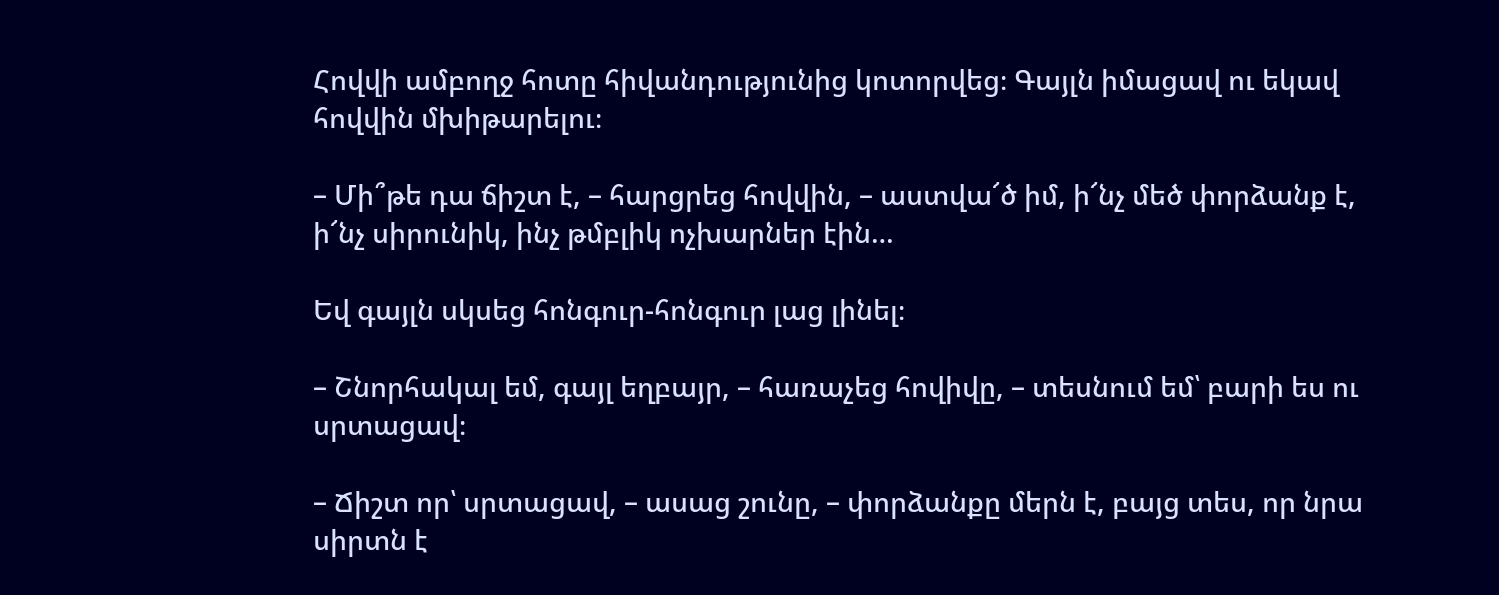Հովվի ամբողջ հոտը հիվանդությունից կոտորվեց։ Գայլն իմացավ ու եկավ հովվին մխիթարելու։

– Մի՞թե դա ճիշտ է, – հարցրեց հովվին, – աստվա՜ծ իմ, ի՜նչ մեծ փորձանք է, ի՜նչ սիրունիկ, ինչ թմբլիկ ոչխարներ էին…

Եվ գայլն սկսեց հոնգուր-հոնգուր լաց լինել։

– Շնորհակալ եմ, գայլ եղբայր, – հառաչեց հովիվը, – տեսնում եմ՝ բարի ես ու սրտացավ։

– Ճիշտ որ՝ սրտացավ, – ասաց շունը, – փորձանքը մերն է, բայց տես, որ նրա սիրտն է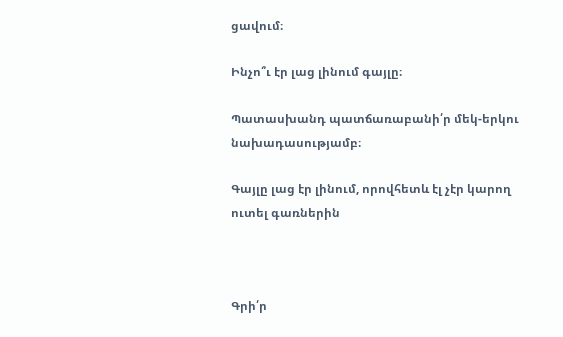ցավում։

Ինչո՞ւ էր լաց լինում գայլը։

Պատասխանդ պատճառաբանի՛ր մեկ-երկու նախադասությամբ։

Գայլը լաց էր լինում, որովհետև էլ չէր կարող ուտել գառներին



Գրի՛ր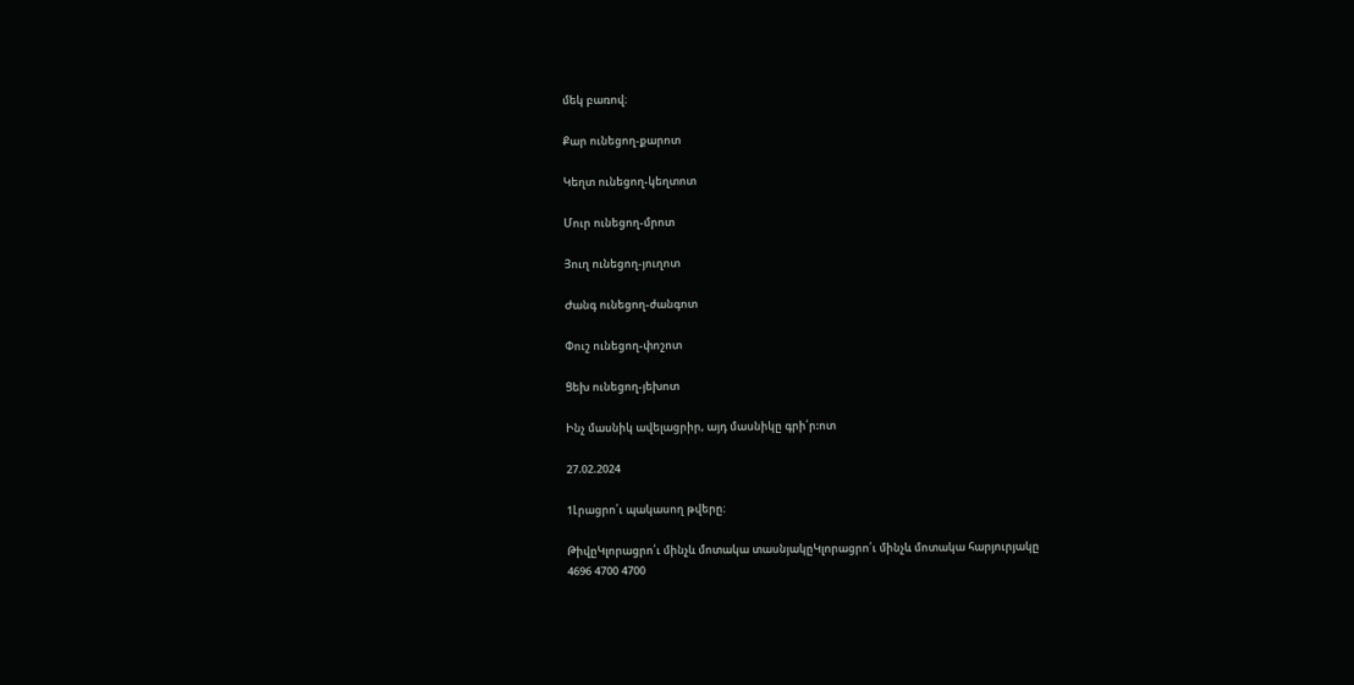մեկ բառով։

Քար ունեցող-քարոտ

Կեղտ ունեցող-կեղտոտ

Մուր ունեցող-մրոտ

Յուղ ունեցող-յուղոտ

Ժանգ ունեցող-ժանգոտ

Փուշ ունեցող-փոշոտ

Ցեխ ունեցող-յեխոտ

Ինչ մասնիկ ավելացրիր, այդ մասնիկը գրի՛ր:ոտ

27.02.2024

1Լրացրո՛ւ պակասող թվերը։

ԹիվըԿլորացրո՛ւ մինչև մոտակա տասնյակըԿլորացրո՛ւ մինչև մոտակա հարյուրյակը
4696 4700 4700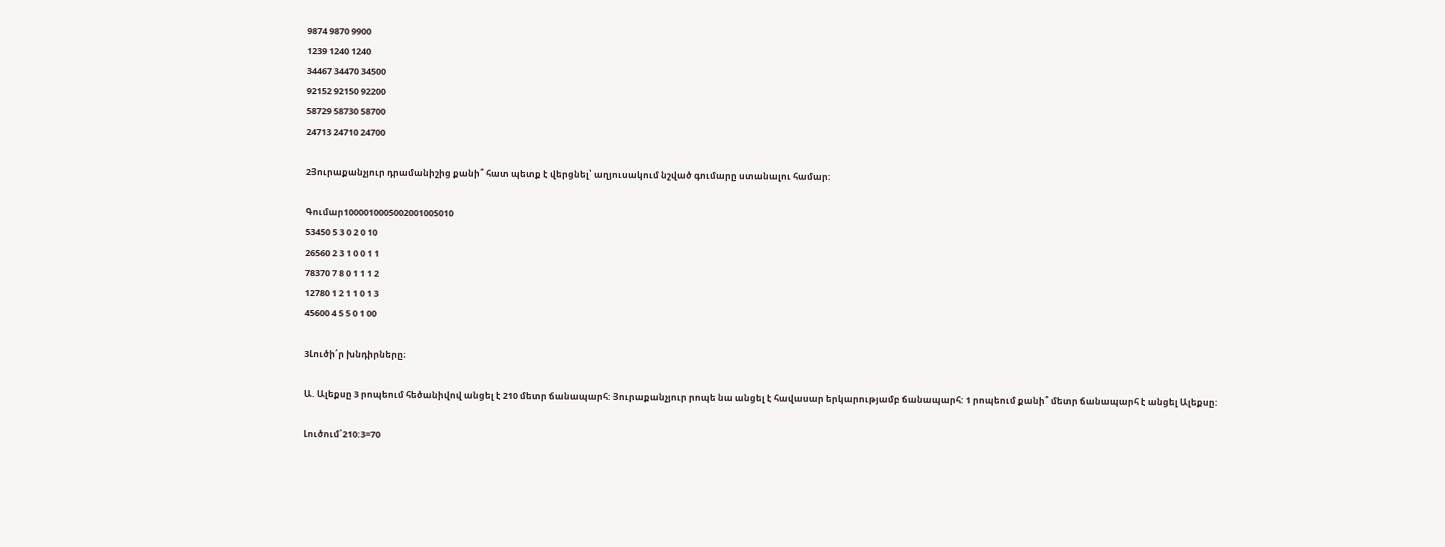9874 9870 9900
1239 1240 1240
34467 34470 34500
92152 92150 92200
58729 58730 58700
24713 24710 24700

2Յուրաքանչյուր դրամանիշից քանի՞ հատ պետք է վերցնել՝ աղյուսակում նշված գումարը ստանալու համար:

Գումար1000010005002001005010
53450 5 3 0 2 0 10
26560 2 3 1 0 0 1 1
78370 7 8 0 1 1 1 2
12780 1 2 1 1 0 1 3
45600 4 5 5 0 1 00

3Լուծի՛ր խնդիրները։

Ա. Ալեքսը 3 րոպեում հեծանիվով անցել է 210 մետր ճանապարհ: Յուրաքանչյուր րոպե նա անցել է հավասար երկարությամբ ճանապարհ: 1 րոպեում քանի՞ մետր ճանապարհ է անցել Ալեքսը:

Լուծում՝210:3=70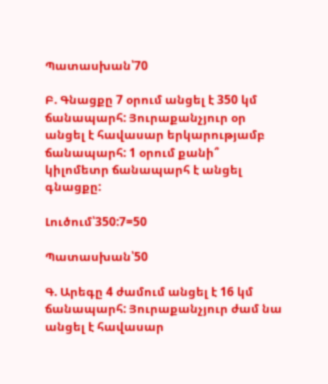Պատասխան՝70

Բ. Գնացքը 7 օրում անցել է 350 կմ ճանապարհ: Յուրաքանչյուր օր անցել է հավասար երկարությամբ ճանապարհ: 1 օրում քանի՞ կիլոմետր ճանապարհ է անցել գնացքը:

Լուծում՝350:7=50

Պատասխան՝50

Գ. Արեգը 4 ժամում անցել է 16 կմ ճանապարհ: Յուրաքանչյուր ժամ նա անցել է հավասար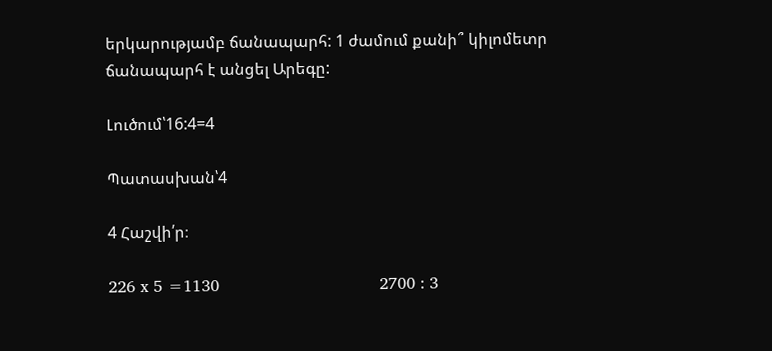երկարությամբ ճանապարհ: 1 ժամում քանի՞ կիլոմետր ճանապարհ է անցել Արեգը:

Լուծում՝16:4=4

Պատասխան՝4

4 Հաշվի՛ր։

226 x 5 =1130                                2700 : 3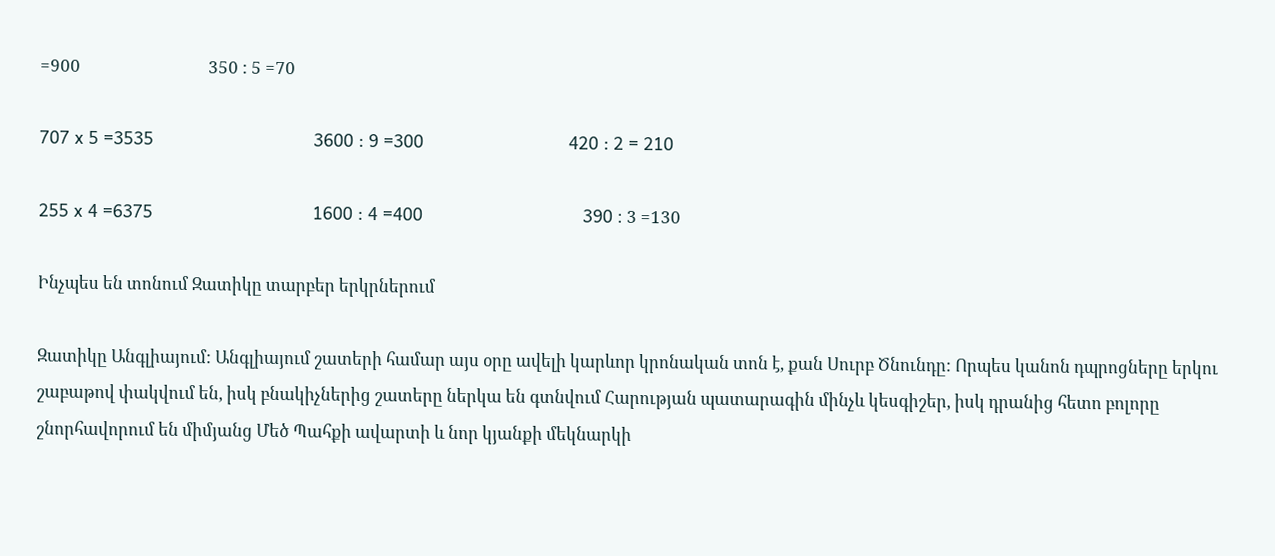=900                                350 : 5 =70

707 x 5 =3535                                3600 : 9 =300                             420 : 2 = 210

255 x 4 =6375                                1600 : 4 =400                                390 ։ 3 =130

Ինչպես են տոնում Զատիկը տարբեր երկրներում

Զատիկը Անգլիայում: Անգլիայում շատերի համար այս օրը ավելի կարևոր կրոնական տոն է, քան Սուրբ Ծնունդը: Որպես կանոն դպրոցները երկու շաբաթով փակվում են, իսկ բնակիչներից շատերը ներկա են գտնվում Հարության պատարագին մինչև կեսգիշեր, իսկ դրանից հետո բոլորը շնորհավորում են միմյանց Մեծ Պահքի ավարտի և նոր կյանքի մեկնարկի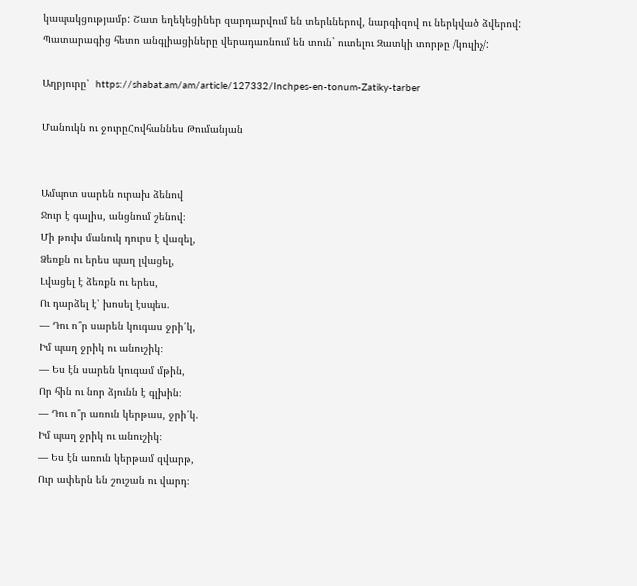կապակցությամբ: Շատ եղեկեցիներ զարդարվում են տերևներով, նարգիզով ու ներկված ձվերով: Պատարագից հետո անգլիացիները վերադառնում են տուն` ուտելու Զատկի տորթը /կուլիչ/:

Աղբյուրը՝  https://shabat.am/am/article/127332/Inchpes-en-tonum-Zatiky-tarber

Մանուկն ու ջուրըՀովհաննես Թումանյան


Ամպոտ սարեն ուրախ ձենով
Ջուր է գալիս, անցնում շենով։
Մի թուխ մանուկ դուրս է վազել,
Ձեռքն ու երես պաղ լվացել,
Լվացել է ձեռքն ու երես,
Ու դարձել է՝ խոսել էսպես.
— Դու ո՞ր սարեն կուգաս ջրի՛կ,
Իմ պաղ ջրիկ ու անուշիկ։
— Ես էն սարեն կուգամ մթին,
Որ հին ու նոր ձյունն է գլխին։
— Դու ո՞ր առուն կերթաս, ջրի՛կ.
Իմ պաղ ջրիկ ու անուշիկ։
— Ես էն առուն կերթամ զվարթ,
Ուր ափերն են շուշան ու վարդ։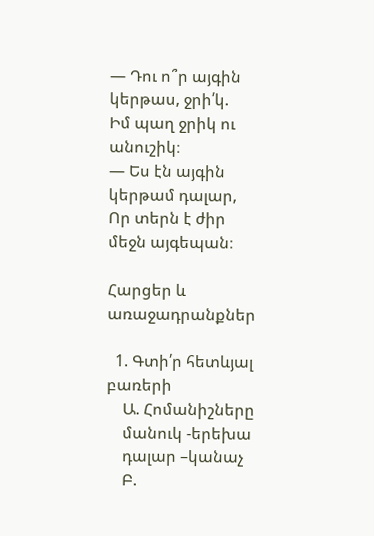— Դու ո՞ր այգին կերթաս, ջրի՛կ.
Իմ պաղ ջրիկ ու անուշիկ։
— Ես էն այգին կերթամ դալար,
Որ տերն է ժիր մեջն այգեպան։

Հարցեր և առաջադրանքներ

  1. Գտի՛ր հետևյալ բառերի
    Ա. Հոմանիշները
    մանուկ -երեխա
    դալար –կանաչ
    Բ.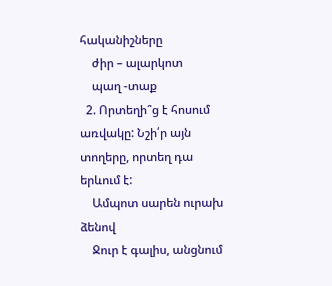հականիշները
    ժիր – ալարկոտ
    պաղ -տաք
  2. Որտեղի՞ց է հոսում առվակը: Նշի՛ր այն տողերը, որտեղ դա երևում է:
    Ամպոտ սարեն ուրախ ձենով
    Ջուր է գալիս, անցնում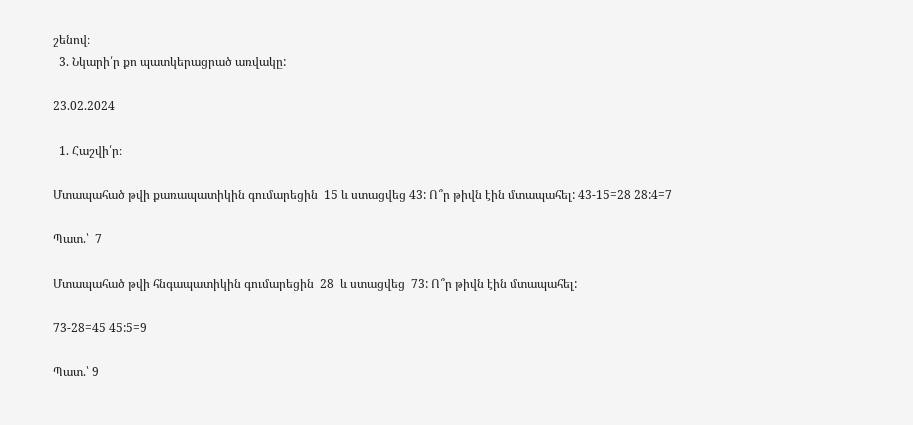շենով։
  3. Նկարի՛ր քո պատկերացրած առվակը:

23.02.2024

  1. Հաշվի՛ր։

Մտապահած թվի քառապատիկին գումարեցին  15 և ստացվեց 43: Ո՞ր թիվն էին մտապահել: 43-15=28 28:4=7

Պատ.՝  7

Մտապահած թվի հնգապատիկին գումարեցին  28  և ստացվեց  73: Ո՞ր թիվն էին մտապահել:

73-28=45 45:5=9

Պատ.՝ 9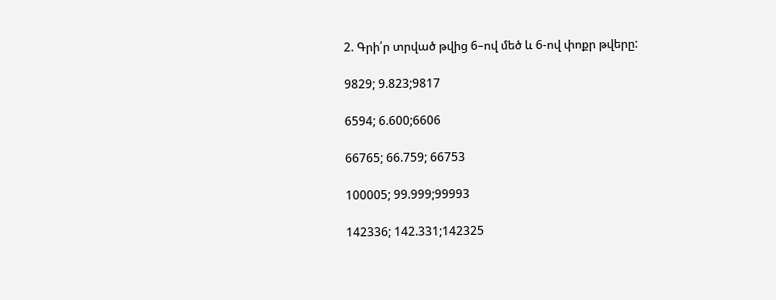2. Գրի՛ր տրված թվից 6–ով մեծ և 6-ով փոքր թվերը:

9829; 9.823;9817

6594; 6.600;6606

66765; 66.759; 66753

100005; 99.999;99993

142336; 142.331;142325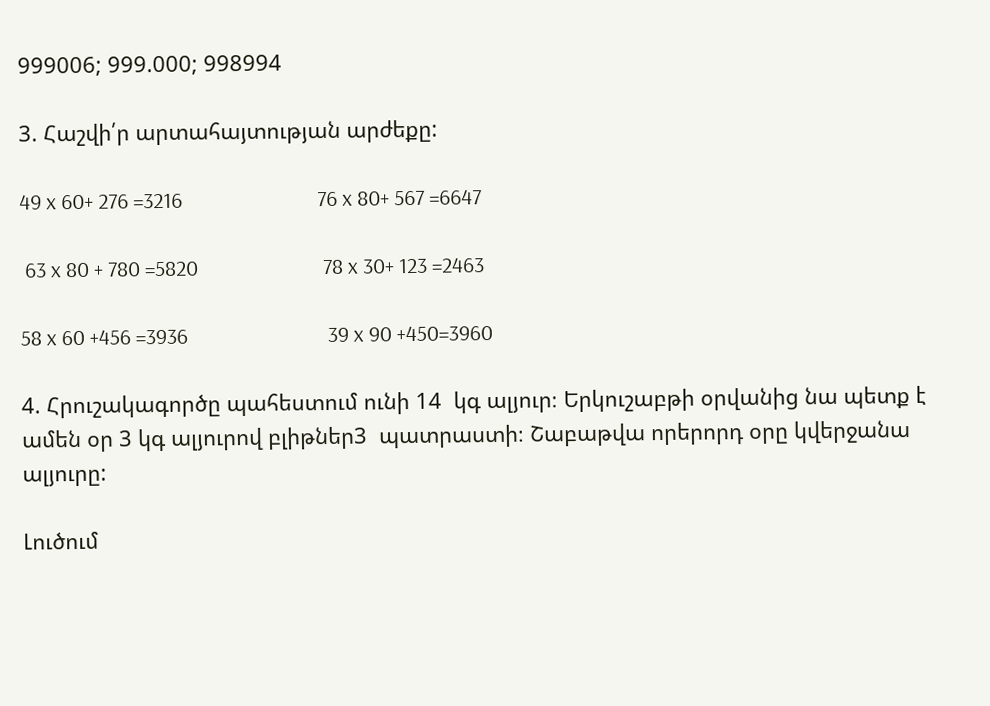999006; 999.000; 998994

3. Հաշվի՛ր արտահայտության արժեքը:

49 x 60+ 276 =3216                           76 x 80+ 567 =6647

 63 x 80 + 780 =5820                         78 x 30+ 123 =2463

58 x 60 +456 =3936                            39 x 90 +450=3960

4. Հրուշակագործը պահեստում ունի 14  կգ ալյուր։ Երկուշաբթի օրվանից նա պետք է ամեն օր 3 կգ ալյուրով բլիթներ3  պատրաստի։ Շաբաթվա որերորդ օրը կվերջանա ալյուրը:

Լուծում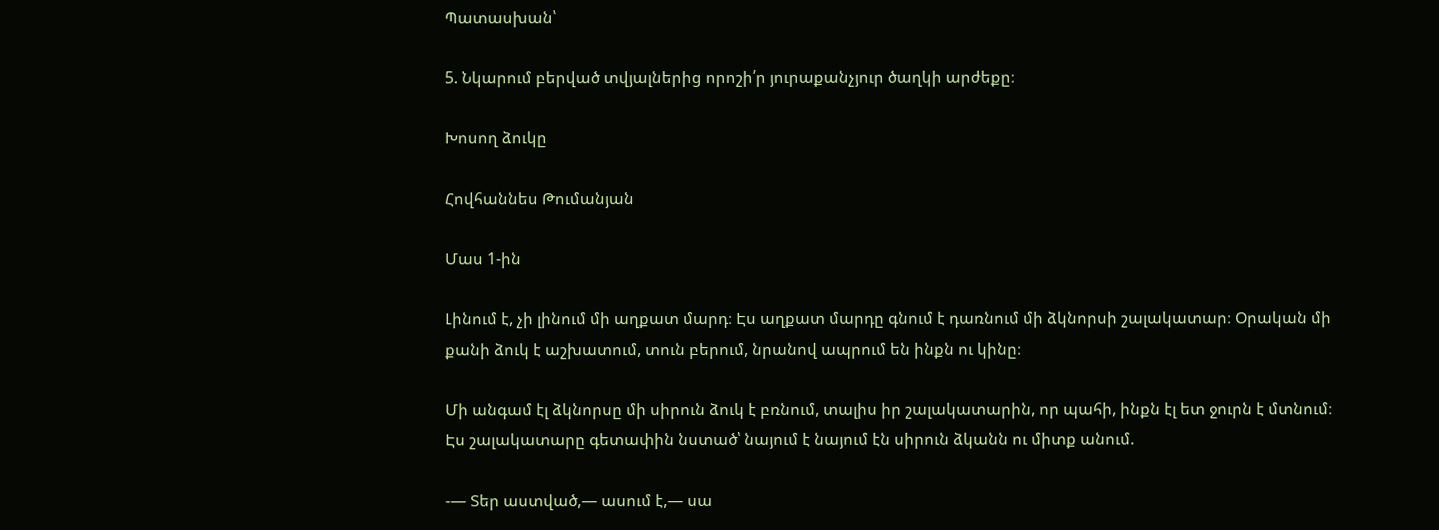Պատասխան՝

5. Նկարում բերված տվյալներից որոշի՛ր յուրաքանչյուր ծաղկի արժեքը։

Խոսող ձուկը

Հովհաննես Թումանյան

Մաս 1-ին

Լինում է, չի լինում մի աղքատ մարդ։ Էս աղքատ մարդը գնում է դառնում մի ձկնորսի շալակատար։ Օրական մի քանի ձուկ է աշխատում, տուն բերում, նրանով ապրում են ինքն ու կինը։

Մի անգամ էլ ձկնորսը մի սիրուն ձուկ է բռնում, տալիս իր շալակատարին, որ պահի, ինքն էլ ետ ջուրն է մտնում։ Էս շալակատարը գետափին նստած՝ նայում է նայում էն սիրուն ձկանն ու միտք անում.

-— Տեր աստված,— ասում է,— սա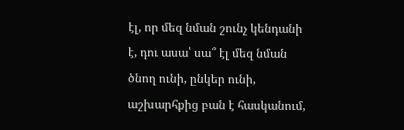էլ, որ մեզ նման շունչ կենդանի է, դու ասա՝ սա՞ էլ մեզ նման ծնող ունի, ընկեր ունի, աշխարհքից բան է հասկանում,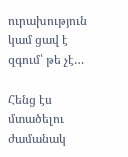ուրախություն կամ ցավ է զգում՝ թե չէ…

Հենց էս մտածելու ժամանակ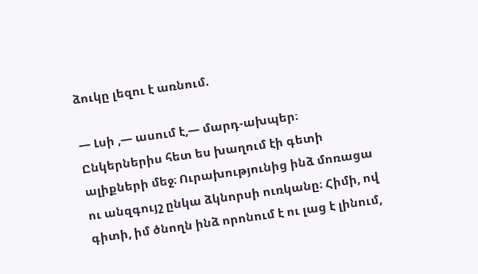ձուկը լեզու է առնում.

— Լսի ,— ասում է,— մարդ-ախպեր։ Ընկերներիս հետ ես խաղում էի գետի ալիքների մեջ։ Ուրախությունից ինձ մոռացա ու անզգույշ ընկա ձկնորսի ուռկանը։ Հիմի, ով գիտի, իմ ծնողն ինձ որոնում է ու լաց է լինում,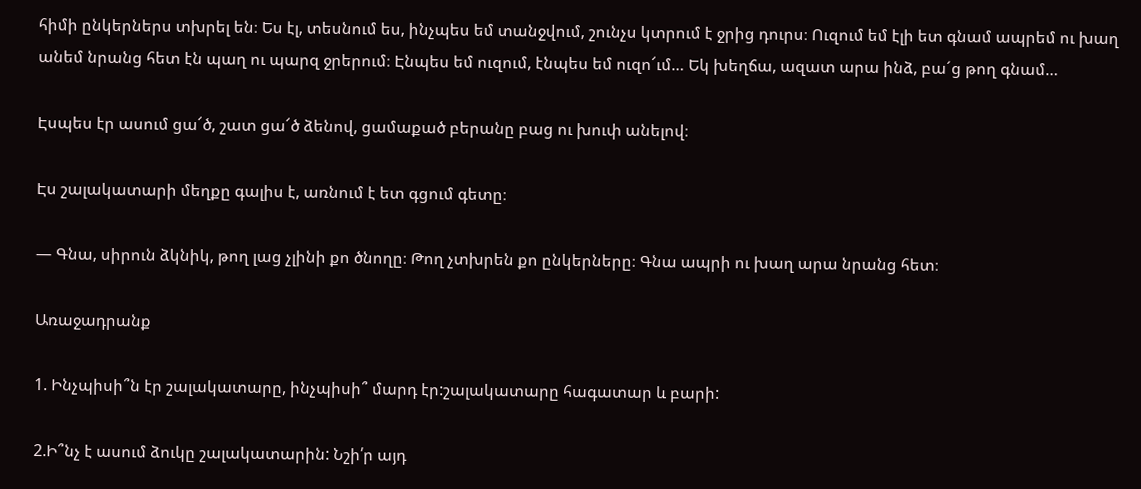հիմի ընկերներս տխրել են։ Ես էլ, տեսնում ես, ինչպես եմ տանջվում, շունչս կտրում է ջրից դուրս։ Ուզում եմ էլի ետ գնամ ապրեմ ու խաղ անեմ նրանց հետ էն պաղ ու պարզ ջրերում։ Էնպես եմ ուզում, էնպես եմ ուզո՜ւմ… Եկ խեղճա, ազատ արա ինձ, բա´ց թող գնամ…

Էսպես էր ասում ցա՜ծ, շատ ցա՜ծ ձենով, ցամաքած բերանը բաց ու խուփ անելով։

Էս շալակատարի մեղքը գալիս է, առնում է ետ գցում գետը։

— Գնա, սիրուն ձկնիկ, թող լաց չլինի քո ծնողը։ Թող չտխրեն քո ընկերները։ Գնա ապրի ու խաղ արա նրանց հետ։

Առաջադրանք

1. Ինչպիսի՞ն էր շալակատարը, ինչպիսի՞ մարդ էր:շալակատարը հագատար և բարի:

2.Ի՞նչ է ասում ձուկը շալակատարին: Նշի՛ր այդ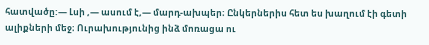հատվածը:— Լսի ,— ասում է,— մարդ-ախպեր։ Ընկերներիս հետ ես խաղում էի գետի ալիքների մեջ։ Ուրախությունից ինձ մոռացա ու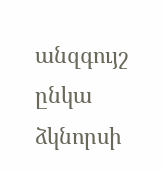անզգույշ ընկա ձկնորսի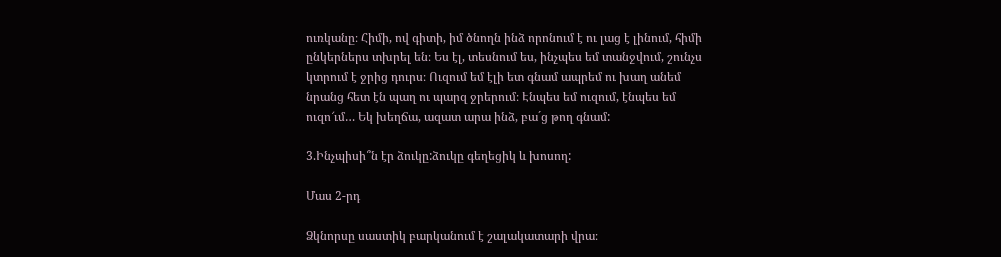ուռկանը։ Հիմի, ով գիտի, իմ ծնողն ինձ որոնում է ու լաց է լինում, հիմի ընկերներս տխրել են։ Ես էլ, տեսնում ես, ինչպես եմ տանջվում, շունչս կտրում է ջրից դուրս։ Ուզում եմ էլի ետ գնամ ապրեմ ու խաղ անեմ նրանց հետ էն պաղ ու պարզ ջրերում։ Էնպես եմ ուզում, էնպես եմ ուզո՜ւմ… Եկ խեղճա, ազատ արա ինձ, բա´ց թող գնամ:

3.Ինչպիսի՞ն էր ձուկը:ձուկը գեղեցիկ և խոսող:

Մաս 2-րդ

Ձկնորսը սաստիկ բարկանում է շալակատարի վրա։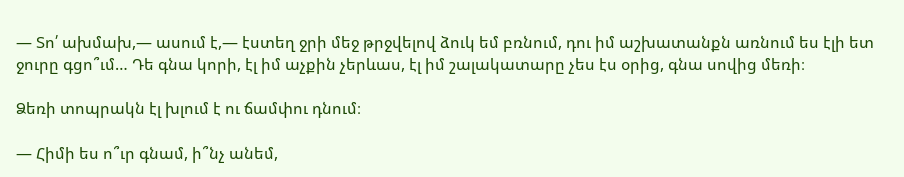— Տո՛ ախմախ,— ասում է,— էստեղ ջրի մեջ թրջվելով ձուկ եմ բռնում, դու իմ աշխատանքն առնում ես էլի ետ ջուրը գցո՞ւմ… Դե գնա կորի, էլ իմ աչքին չերևաս, էլ իմ շալակատարը չես էս օրից, գնա սովից մեռի։

Ձեռի տոպրակն էլ խլում է ու ճամփու դնում։

— Հիմի ես ո՞ւր գնամ, ի՞նչ անեմ,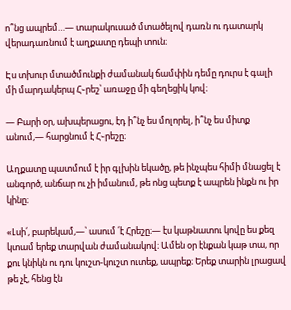ո՞նց ապրեմ…— տարակուսած մտածելով դառն ու դատարկ վերադառնում է աղքատը դեպի տուն։

Էս տխուր մտածմունքի ժամանակ ճամփին դեմը դուրս է գալի մի մարդակերպ Հ֊րեշ՝ առաջը մի գեղեցիկ կով։

— Բարի օր, ախպերացու, էդ ի՞նչ ես մոլորել, ի՞նչ ես միտք անում,— հարցնում է Հ֊րեշը։

Աղքատը պատմում է իր գլխին եկածը, թե ինչպես հիմի մնացել է անգործ, անճար ու չի իմանում, թե ոնց պետք է ապրեն ինքն ու իր կինը։

«Լսի՛, բարեկամ,—՝ ասում ՛է Հրեշը։— էս կաթնատու կովը ես քեզ կտամ երեք տարվան ժամանակով։ Ամեն օր էնքան կաթ տա, որ քու կնիկն ու դու կուշտ-կուշտ ուտեք, ապրեք։ Երեք տարին լրացավ թե չէ, հենց էն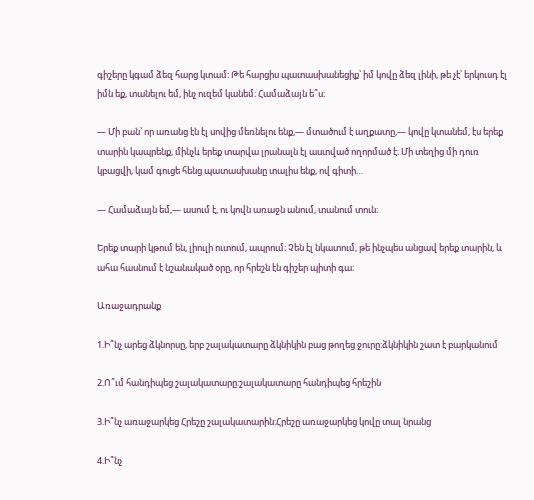գիշերը կգամ ձեզ հարց կտամ։ Թե հարցիս պատասխանեցիք՝ իմ կովը ձեզ լինի, թե չէ՝ երկուսդ էլ իմն եք, տանելու եմ, ինչ ուզեմ կանեմ։ Համաձայն ե՞ս։

— Մի բան՝ որ առանց էն էլ սովից մեռնելու ենք,— մտածում է աղքատը,— կովը կտանեմ, էս երեք տարին կապրենք, մինչև երեք տարվա լրանալն էլ աստված ողորմած է։ Մի տեղից մի դուռ կբացվի, կամ գուցե հենց պատասխանը տալիս ենք, ով գիտի…

— Համաձայն եմ,— ասում է, ու կովն առաջն անում, տանում տուն։

Երեք տարի կթում են, լիուլի ուտում, ապրում։ Չեն էլ նկատում, թե ինչպես անցավ երեք տարին, և ահա հասնում է նշանակած օրը, որ հրեշն էն գիշեր պիտի գա։

Առաջադրանք

1.Ի՞նչ արեց ձկնորսը, երբ շալակատարը ձկնիկին բաց թողեց ջուրը:ձկնիկին շատ է բարկանում

2.Ո՞ւմ հանդիպեց շալակատարը:շալակատարը հանդիպեց հրեշին

3.Ի՞նչ առաջարկեց Հրեշը շալակատարին:Հրեշը առաջարկեց կովը տալ նրանց

4.Ի՞նչ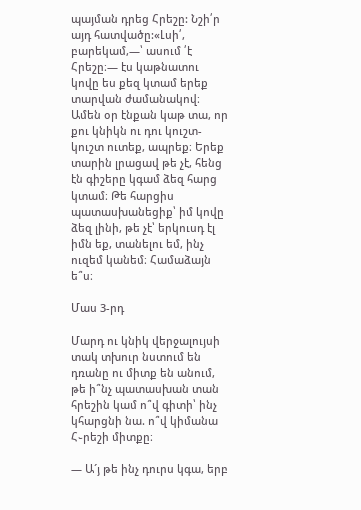պայման դրեց Հրեշը: Նշի՛ր այդ հատվածը:«Լսի՛, բարեկամ,—՝ ասում ՛է Հրեշը։— էս կաթնատու կովը ես քեզ կտամ երեք տարվան ժամանակով։ Ամեն օր էնքան կաթ տա, որ քու կնիկն ու դու կուշտ-կուշտ ուտեք, ապրեք։ Երեք տարին լրացավ թե չէ, հենց էն գիշերը կգամ ձեզ հարց կտամ։ Թե հարցիս պատասխանեցիք՝ իմ կովը ձեզ լինի, թե չէ՝ երկուսդ էլ իմն եք, տանելու եմ, ինչ ուզեմ կանեմ։ Համաձայն ե՞ս։

Մաս 3-րդ

Մարդ ու կնիկ վերջալույսի տակ տխուր նստում են դռանը ու միտք են անում, թե ի՞նչ պատասխան տան հրեշին կամ ո՞վ գիտի՝ ինչ կհարցնի նա. ո՞վ կիմանա Հ֊րեշի միտքը։

— Ա´յ թե ինչ դուրս կգա, երբ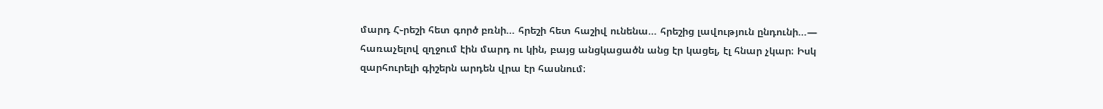մարդ Հ֊րեշի հետ գործ բռնի… հրեշի հետ հաշիվ ունենա… հրեշից լավություն ընդունի…— հառաչելով զղջում էին մարդ ու կին, բայց անցկացածն անց էր կացել, էլ հնար չկար։ Իսկ զարհուրելի գիշերն արդեն վրա էր հասնում։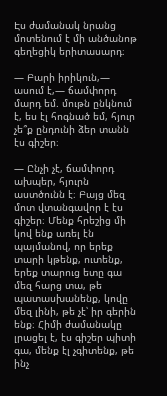Էս ժամանակ նրանց մոտենում է մի անծանոթ գեղեցիկ երիտասարդ։

— Բարի իրիկուն,— ասում է,— ճամփորդ մարդ եմ. մութն ընկնում է, ես էլ հոգնած եմ, հյուր չե՞ք ընդունի ձեր տանն էս գիշեր։

— Ընչի չէ, ճամփորդ ախպեր, հյուրն աստծունն է։ Բայց մեզ մոտ վտանգավոր է էս գիշեր։ Մենք հրեշից մի կով ենք առել էն պայմանով, որ երեք տարի կթենք, ուտենք, երեք տարուց ետը գա մեզ հարց տա, թե պատասխանենք, կովը մեզ լինի, թե չէ՝ իր գերին ենք։ Հիմի ժամանակը լրացել է, էս գիշեր պիտի գա, մենք էլ չգիտենք, թե ինչ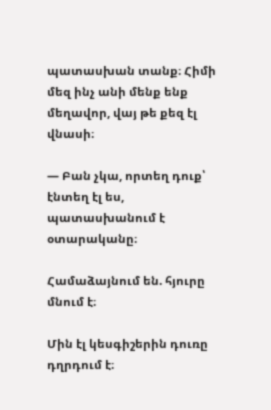պատասխան տանք։ Հիմի մեզ ինչ անի մենք ենք մեղավոր, վայ թե քեզ էլ վնասի։

— Բան չկա, որտեղ դուք՝ էնտեղ էլ ես, պատասխանում է օտարականը։

Համաձայնում են. հյուրը մնում է։

Մին էլ կեսգիշերին դուռը դղրդում է։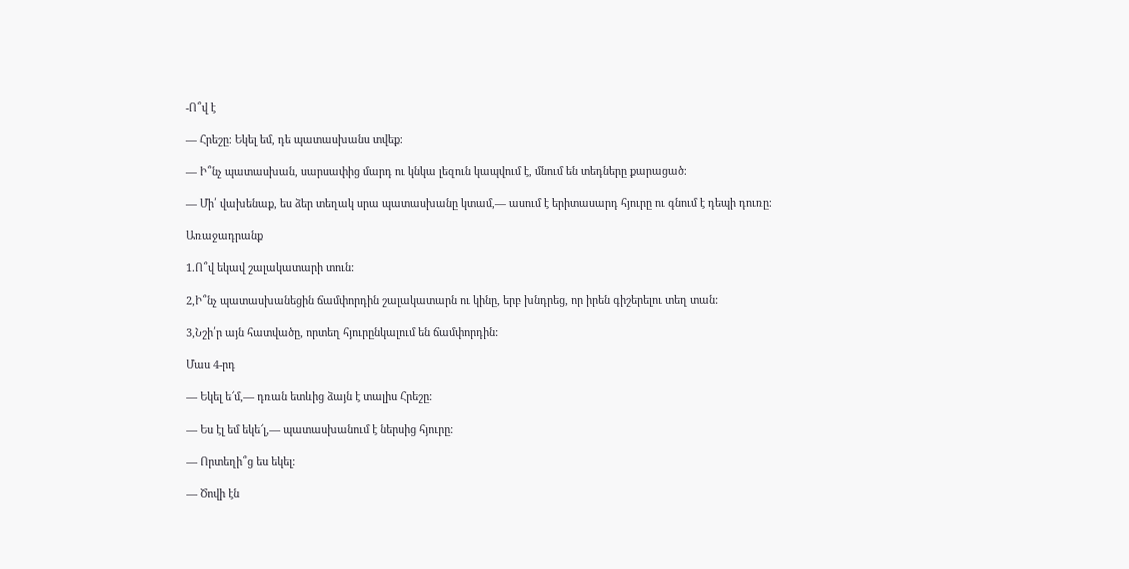-Ո՞վ է

— Հրեշը։ Եկել եմ, դե պատասխանս տվեք։

— Ի՞նչ պատասխան, սարսափից մարդ ու կնկա լեզուն կապվում է, մնում են տեդները քարացած։

— Մի՛ վախենաք, ես ձեր տեղակ սրա պատասխանը կտամ,— ասում է երիտասարդ հյուրը ու գնում է դեպի դուռը։

Առաջադրանք

1.Ո՞վ եկավ շալակատարի տուն:

2,Ի՞նչ պատասխանեցին ճամփորդին շալակատարն ու կինը, երբ խնդրեց, որ իրեն գիշերելու տեղ տան:

3,Նշի՛ր այն հատվածը, որտեղ հյուրընկալում են ճամփորդին:

Մաս 4-րդ

— Եկել ե՜մ,— դռան ետևից ձայն է տալիս Հրեշը։

— Ես էլ եմ եկե՜լ,— պատասխանում է ներսից հյուրը։

— Որտեղի՞ց ես եկել։

— Ծովի էն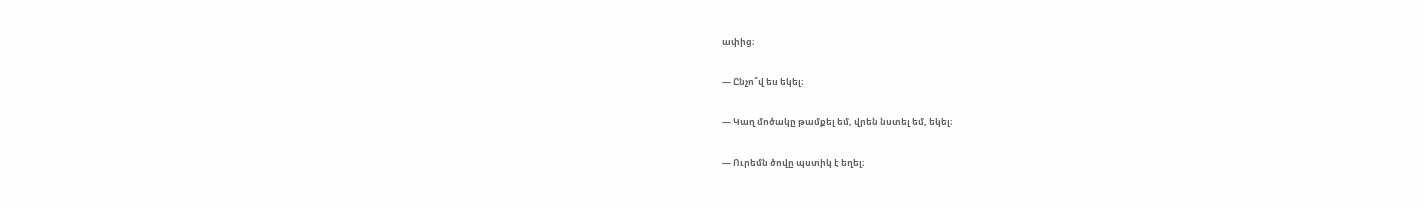ափից։

— Ընչո՞վ ես եկել։

— Կաղ մոծակը թամքել եմ, վրեն նստել եմ, եկել։

— Ուրեմն ծովը պստիկ է եղել։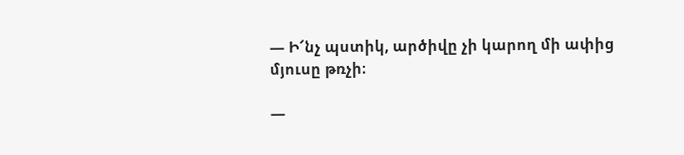— Ի՜նչ պստիկ, արծիվը չի կարող մի ափից մյուսը թռչի։

—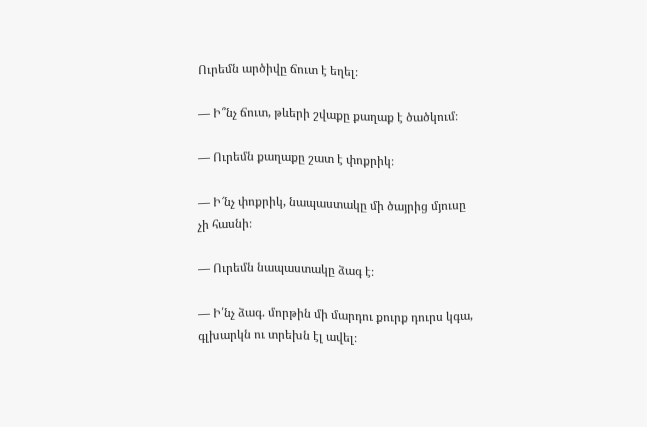Ուրեմն արծիվը ճուտ է եղել։

— Ի՞նչ ճուտ, թևերի շվաքը քաղաք է ծածկում։

— Ուրեմն քաղաքը շատ է փոքրիկ։

— Ի՜նչ փոքրիկ, նապաստակը մի ծայրից մյուսը չի հասնի։

— Ուրեմն նապաստակը ձագ է։

— Ի՛նչ ձագ. մորթին մի մարդու քուրք դուրս կգա, գլխարկն ու տրեխն էլ ավել։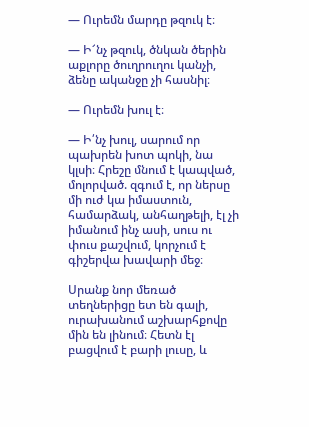— Ուրեմն մարդը թզուկ է։

— Ի՜նչ թզուկ, ծնկան ծերին աքլորը ծուղրուղու կանչի, ձենը ականջը չի հասնիլ։

— Ուրեմն խուլ է։

— Ի՛նչ խուլ, սարում որ պախրեն խոտ պոկի, նա կլսի։ Հրեշը մնում է կապված, մոլորված. զգում է, որ ներսը մի ուժ կա իմաստուն, համարձակ, անհաղթելի, էլ չի իմանում ինչ ասի, սուս ու փուս քաշվում, կորչում է գիշերվա խավարի մեջ։

Սրանք նոր մեռած տեղներիցը ետ են գալի, ուրախանում աշխարհքովը մին են լինում։ Հետն էլ բացվում է բարի լուսը, և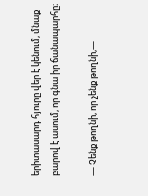երիտասարդ հյուրը վեր է կենում, մնաք բարով է ասում, որ գնա իր ճանապարհը։

— Չենք թողնի, որ չենք թողնի,—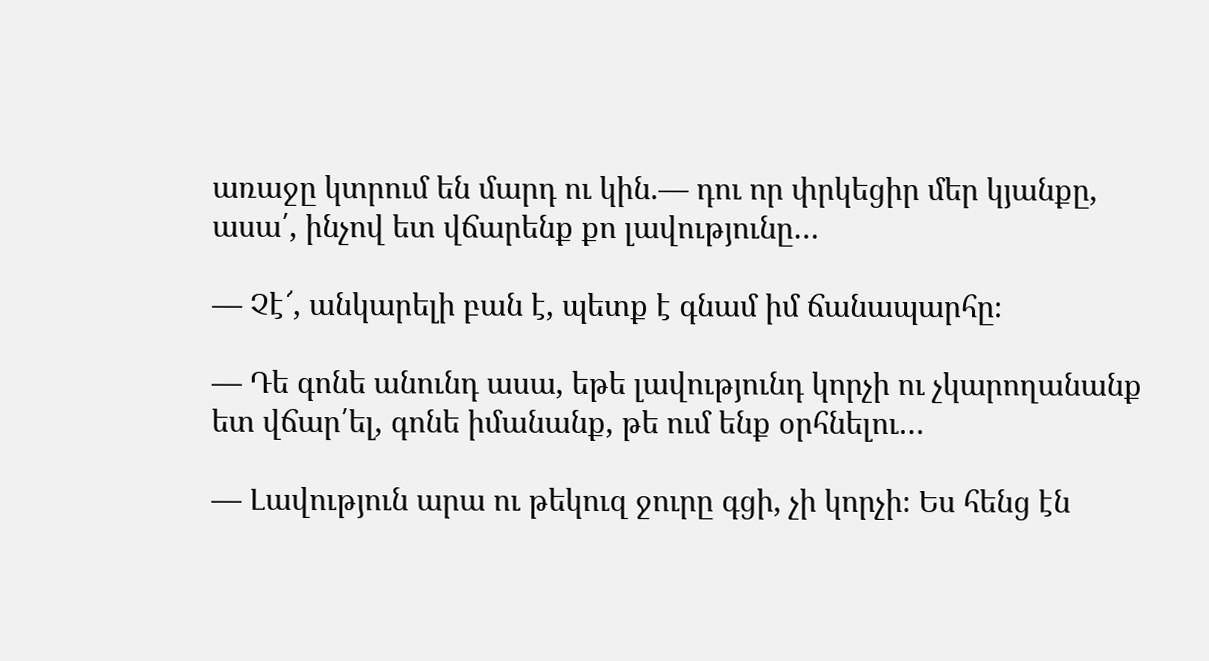առաջը կտրում են մարդ ու կին.— դու որ փրկեցիր մեր կյանքը, ասա՛, ինչով ետ վճարենք քո լավությունը…

— Չէ՜, անկարելի բան է, պետք է գնամ իմ ճանապարհը։

— Դե գոնե անունդ ասա, եթե լավությունդ կորչի ու չկարողանանք ետ վճար՛ել, գոնե իմանանք, թե ում ենք օրհնելու…

— Լավություն արա ու թեկուզ ջուրը գցի, չի կորչի։ Ես հենց էն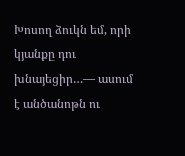Խոսող ձուկն եմ, որի կյանքը դու խնայեցիր…— ասում է անծանոթն ու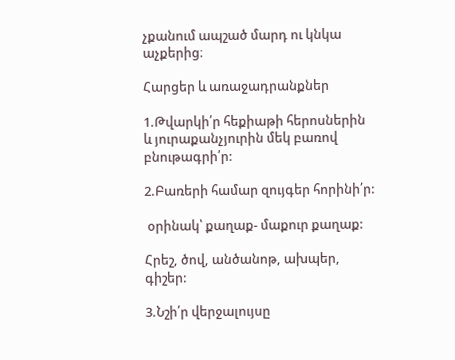չքանում ապշած մարդ ու կնկա աչքերից։

Հարցեր և առաջադրանքներ

1.Թվարկի՛ր հեքիաթի հերոսներին և յուրաքանչյուրին մեկ բառով բնութագրի՛ր:

2.Բառերի համար զույգեր հորինի՛ր:

 օրինակ՝ քաղաք- մաքուր քաղաք:

Հրեշ, ծով, անծանոթ, ախպեր, գիշեր:

3.Նշի՛ր վերջալույսը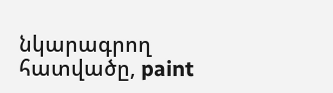նկարագրող հատվածը, paint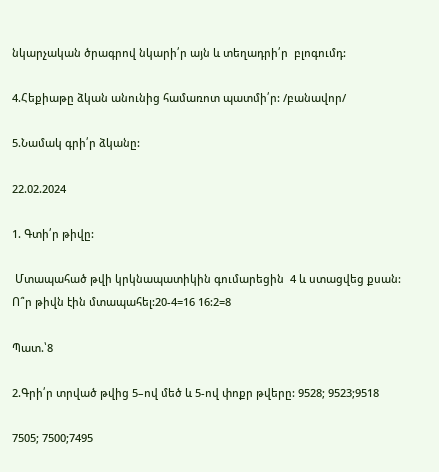նկարչական ծրագրով նկարի՛ր այն և տեղադրի՛ր  բլոգումդ:

4.Հեքիաթը ձկան անունից համառոտ պատմի՛ր: /բանավոր/

5.Նամակ գրի՛ր ձկանը:

22.02.2024

1. Գտի՛ր թիվը:

 Մտապահած թվի կրկնապատիկին գումարեցին  4 և ստացվեց քսան: Ո՞ր թիվն էին մտապահել:20-4=16 16:2=8

Պատ.՝8

2.Գրի՛ր տրված թվից 5–ով մեծ և 5-ով փոքր թվերը: 9528; 9523;9518

7505; 7500;7495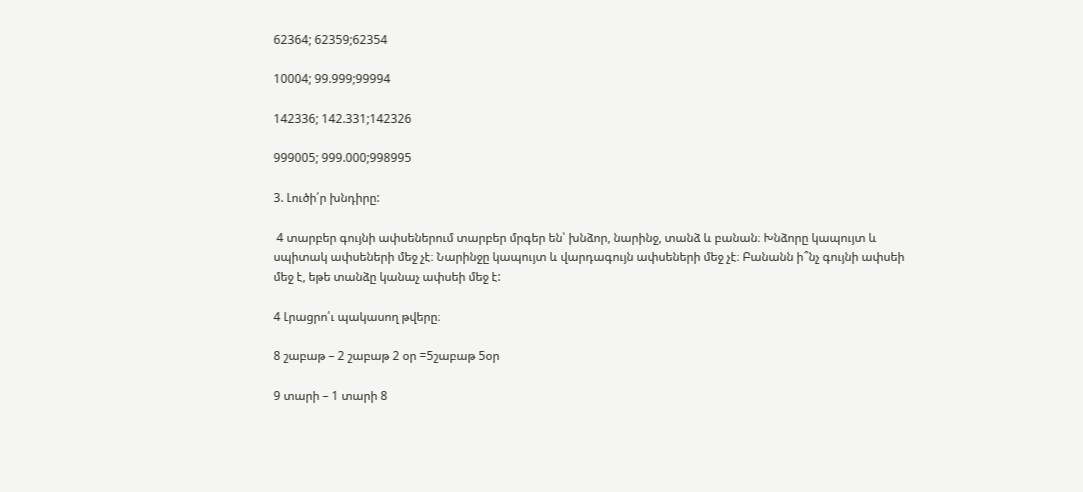62364; 62359;62354

10004; 99.999;99994

142336; 142.331;142326

999005; 999.000;998995

3. Լուծի՛ր խնդիրը:

 4 տարբեր գույնի ափսեներում տարբեր մրգեր են՝ խնձոր, նարինջ, տանձ և բանան։ Խնձորը կապույտ և սպիտակ ափսեների մեջ չէ։ Նարինջը կապույտ և վարդագույն ափսեների մեջ չէ։ Բանանն ի՞նչ գույնի ափսեի մեջ է, եթե տանձը կանաչ ափսեի մեջ է:

4 Լրացրո՛ւ պակասող թվերը։

8 շաբաթ – 2 շաբաթ 2 օր =5շաբաթ 5օր

9 տարի – 1 տարի 8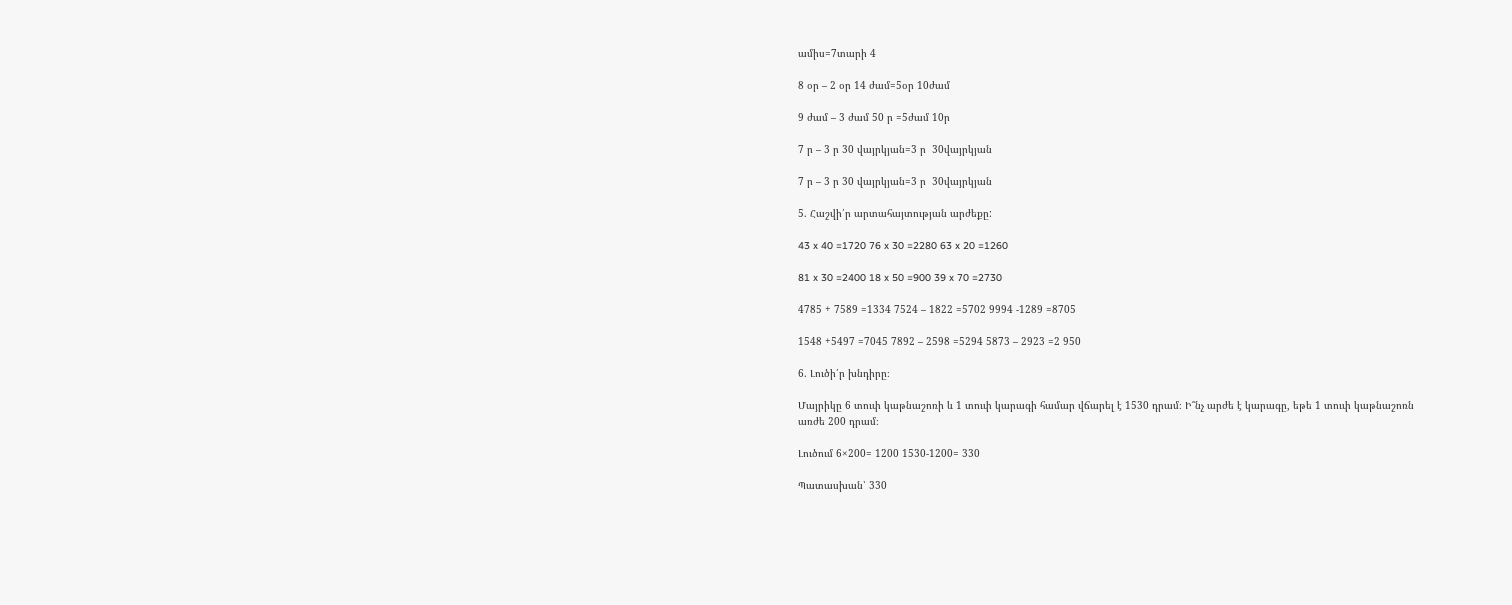ամիս=7տարի 4

8 օր – 2 օր 14 ժամ=5օր 10ժամ

9 ժամ – 3 ժամ 50 ր =5ժամ 10ր

7 ր – 3 ր 30 վայրկյան=3 ր  30վայրկյան

7 ր – 3 ր 30 վայրկյան=3 ր  30վայրկյան

5. Հաշվի՛ր արտահայտության արժեքը:

43 x 40 =1720 76 x 30 =2280 63 x 20 =1260

81 x 30 =2400 18 x 50 =900 39 x 70 =2730

4785 + 7589 =1334 7524 – 1822 =5702 9994 -1289 =8705

1548 +5497 =7045 7892 – 2598 =5294 5873 – 2923 =2 950

6. Լուծի՛ր խնդիրը։

Մայրիկը 6 տուփ կաթնաշոռի և 1 տուփ կարագի համար վճարել է 1530 դրամ։ Ի՞նչ արժե է կարագը, եթե 1 տուփ կաթնաշոռն առժե 200 դրամ։

Լուծում 6×200= 1200 1530-1200= 330

Պատասխան՝ 330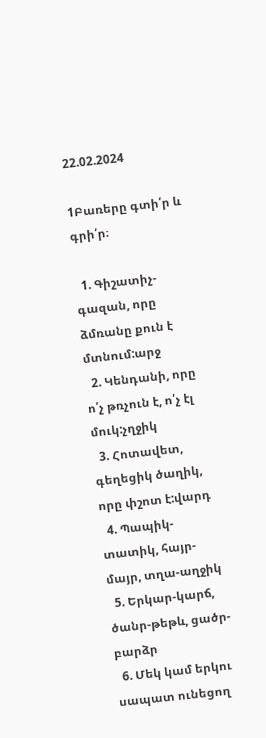22.02.2024

1Բառերը գտի՛ր և գրի՛ր։

  1. Գիշատիչ-գազան, որը ձմռանը քուն է մտնում:արջ
  2. Կենդանի, որը ո՛չ թռչուն է, ո՛չ էլ մուկ:չղջիկ
  3. Հոտավետ, գեղեցիկ ծաղիկ, որը փշոտ է:վարդ
  4. Պապիկ-տատիկ, հայր-մայր, տղա-աղջիկ
  5. Երկար-կարճ, ծանր-թեթև, ցածր-բարձր
  6. Մեկ կամ երկու սապատ ունեցող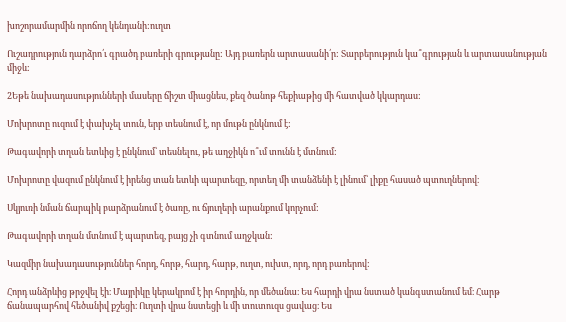խոշորամարմին որոճող կենդանի:ուղտ

Ուշադրություն դարձրո՛ւ գրածդ բառերի գրությանը: Այդ բառերն արտասանի՛ր: Տարբերություն կա՞գրության և արտասանության միջև:

2Եթե նախադասությունների մասերը ճիշտ միացնես, քեզ ծանոթ հեքիաթից մի հատված կկարդաս:

Մոխրոտը ուզում է փախչել տուն, երբ տեսնում է, որ մութն ընկնում է:

Թագավորի տղան ետևից է ընկնում՝ տեսնելու, թե աղջիկն ո՞ւմ տունն է մտնում:

Մոխրոտը վազում ընկնում է իրենց տան ետևի պարտեզը, որտեղ մի տանձենի է լինում՝ լիքը հասած պտուղներով։

Սկյուռի նման ճարպիկ բարձրանում է ծառը, ու ճյուղերի արանքում կորչում:

Թագավորի տղան մտնում է պարտեզ, բայց չի գտնում աղջկան:

Կազմիր նախադասություններ հորդ, հորթ, հարդ, հարթ, ուղտ, ուխտ, որդ, որդ բառերով:

Հորդ անձրևից թրջվել էի։ Մայրիկը կերակրոմ է իր հորդին, որ մեծանա։ Ես հարդի վրա նստած կանգստանում եմ։ Հարթ ճանապարհով հեծանիվ քշեցի։ Ուղտի վրա նստեցի և մի տուտուզս ցավաց։ Ես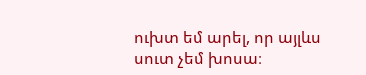ուխտ եմ արել, որ այլևս սուտ չեմ խոսա։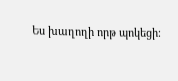Ես խաղողի որթ պոկեցի։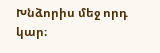Խնձորիս մեջ որդ կար։